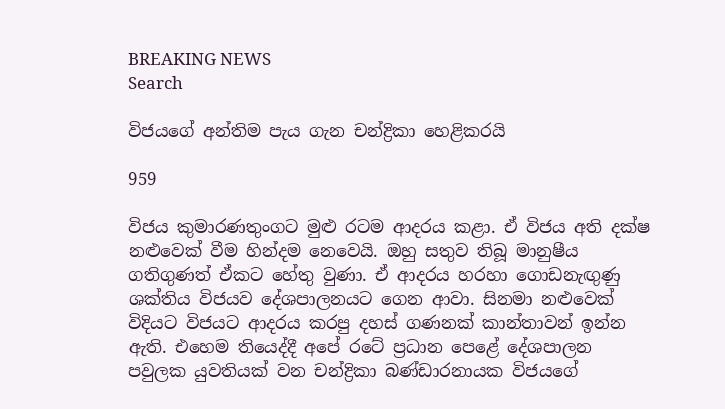BREAKING NEWS
Search

විජයගේ අන්තිම පැය ගැන චන්ද්‍රිකා හෙළිකරයි

959

විජය කුමාරණතුංගට මුළු රටම ආදරය කළා. ඒ විජය අති දක්ෂ නළුවෙක් වීම හින්දම නෙවෙයි. ඔහු සතුව තිබූ මානුෂීය ගතිගුණත් ඒකට හේතු වුණා. ඒ ආදරය හරහා ගොඩනැඟුණු ශක්තිය විජයව දේශපාලනයට ගෙන ආවා. සිනමා නළුවෙක් විදියට විජයට ආදරය කරපු දහස් ගණනක් කාන්තාවන් ඉන්න ඇති. එහෙම තියෙද්දී අපේ රටේ ප්‍රධාන පෙළේ දේශපාලන පවුලක යුවතියක් වන චන්ද්‍රිකා බණ්ඩාරනායක විජයගේ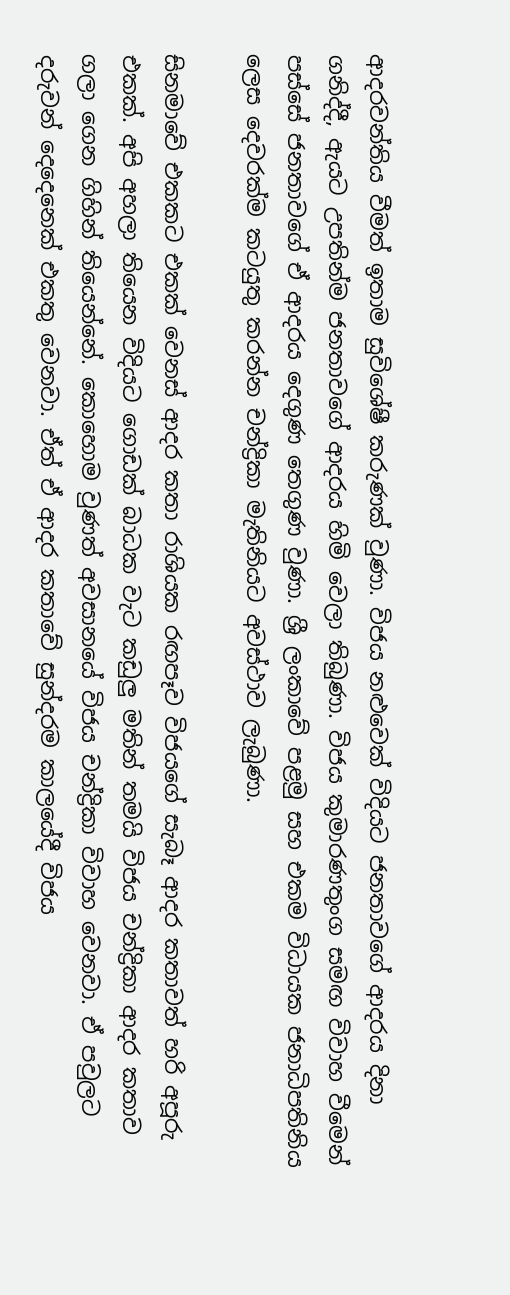ආදරවන්තිය වීමත් ඉතාම සුවිශේෂී කරුණක් වුණා. විජය නළුවෙක් විදියට ජනතාවගේ ආදරය දිනා ගනිද්දී, ඇයට උපතින්ම ජනතාවගේ ආදරය හිමි වෙලා තිබුණා. විජය කුමාරණතුංග සමඟ විවාහ වීමෙන් පස්සේ ජනතාවගේ ඒ ආදරය දෙගුණ තෙගුණ වුණා. ශ්‍රී ලංකාවේ පළමු සහ එකම විධායක ජනාධිපතිනිය ලෙස දෙවරක්ම කටයුතු කරන්න චන්ද්‍රිකා මැතිනියට අවස්ථාව ලැබුණා.

සිනමාවේ එකකට එකක් වෙනස් ආදර කතා රාශියක රඟපෑව විජයගේ සැබෑ ආදර කතාවත් හරි අපූරු එකක්. අපි අහලා තියෙන විදියට ගොඩක් බාධක වැට කඩුලු මතින් තමයි විජය චන්ද්‍රිකා ආදර කතාව ගලා ගෙන ගිහින් තියෙන්නේ. කොහොම වුණත් අවසානයේ විජය චන්ද්‍රිකා විවාහ වෙනවා. ඒ පවුලට දරුවන් දෙදෙනෙක් එකතු වෙනවා. ඒත් ඒ ආදර කතාවේ සුන්දරම කාලයේදී විජය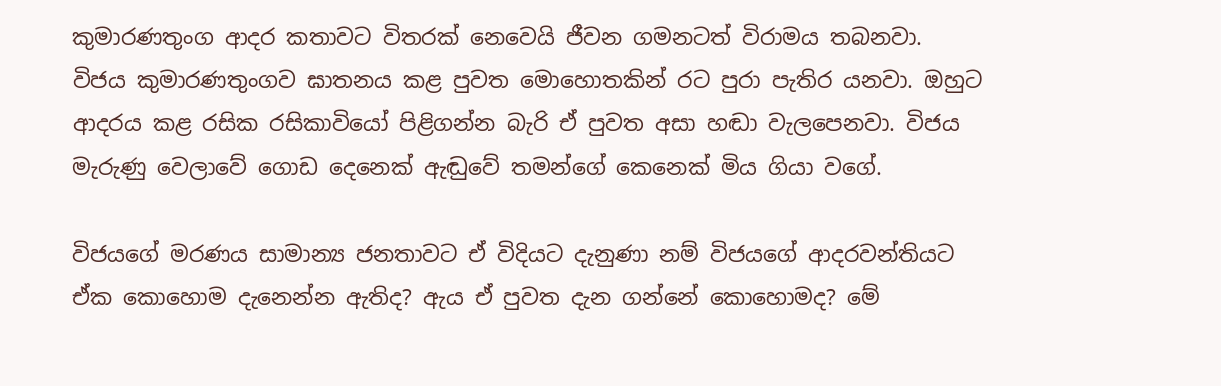කුමාරණතුංග ආදර කතාවට විතරක් නෙවෙයි ජීවන ගමනටත් විරාමය තබනවා. විජය කුමාරණතුංගව ඝාතනය කළ පුවත මොහොතකින් රට පුරා පැතිර යනවා. ඔහුට ආදරය කළ රසික රසිකාවියෝ පිළිගන්න බැරි ඒ පුවත අසා හඬා වැලපෙනවා. විජය මැරුණු වෙලාවේ ගොඩ දෙනෙක් ඇඬුවේ තමන්ගේ කෙනෙක් මිය ගියා වගේ.

විජයගේ මරණය සාමාන්‍ය ජනතාවට ඒ විදියට දැනුණා නම් විජයගේ ආදරවන්තියට ඒක කොහොම දැනෙන්න ඇතිද? ඇය ඒ පුවත දැන ගන්නේ කොහොමද? මේ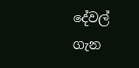දේවල් ගැන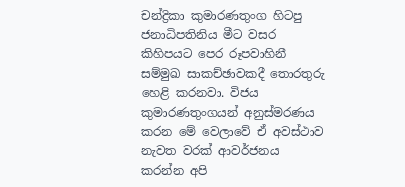චන්ද්‍රිකා කුමාරණතුංග හිටපු ජනාධිපතිනිය මීට වසර කිහිපයට පෙර රූපවාහිනී සම්මුඛ සාකච්ඡාවකදී තොරතුරු හෙළි කරනවා. විජය කුමාරණතුංගයන් අනුස්මරණය කරන මේ වෙලාවේ ඒ අවස්ථාව නැවත වරක් ආවර්ජනය කරන්න අපි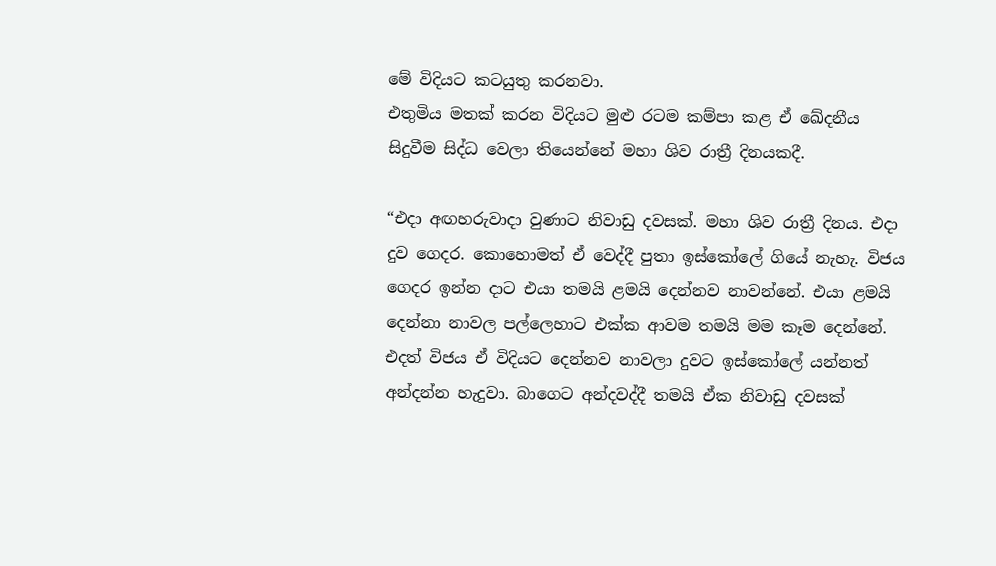මේ විදියට කටයුතු කරනවා.
එතුමිය මතක් කරන විදියට මුළු රටම කම්පා කළ ඒ ඛේදනීය සිදුවීම සිද්ධ වෙලා තියෙන්නේ මහා ශිව රාත්‍රී දිනයකදී.

“එදා අඟහරුවාදා වුණාට නිවාඩු දවසක්. මහා ශිව රාත්‍රී දිනය. එදා දුව ගෙදර. කොහොමත් ඒ වෙද්දී පුතා ඉස්කෝලේ ගියේ නැහැ. විජය ගෙදර ඉන්න දාට එයා තමයි ළමයි දෙන්නව නාවන්නේ. එයා ළමයි දෙන්නා නාවල පල්ලෙහාට එක්ක ආවම තමයි මම කෑම දෙන්නේ. එදත් විජය ඒ විදියට දෙන්නව නාවලා දුවට ඉස්කෝලේ යන්නත් අන්දන්න හැදුවා. බාගෙට අන්දවද්දී තමයි ඒක නිවාඩු දවසක්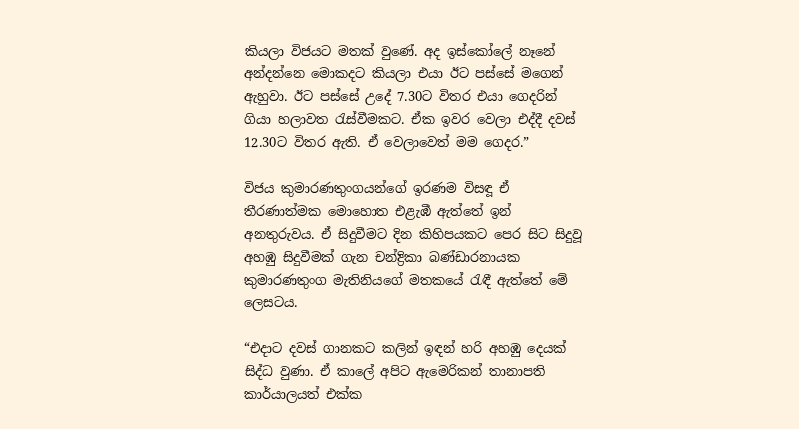කියලා විජයට මතක් වුණේ. අද ඉස්කෝලේ නෑනේ අන්දන්නෙ මොකදට කියලා එයා ඊට පස්සේ මගෙන් ඇහුවා. ඊට පස්සේ උදේ 7.30ට විතර එයා ගෙදරින් ගියා හලාවත රැස්වීමකට. ඒක ඉවර වෙලා එද්දී දවස් 12.30ට විතර ඇති. ඒ වෙලාවෙත් මම ගෙදර.”

විජය කුමාරණතුංගයන්ගේ ඉරණම විසඳූ ඒ තීරණාත්මක මොහොත එළැඹී ඇත්තේ ඉන් අනතුරුවය. ඒ සිදුවීමට දින කිහිපයකට පෙර සිට සිදුවූ අහඹු සිදුවීමක් ගැන චන්ද්‍රිකා බණ්ඩාරනායක කුමාරණතුංග මැතිනියගේ මතකයේ රැඳී ඇත්තේ මේ ලෙසටය.

“එදාට දවස් ගානකට කලින් ඉඳන් හරි අහඹු දෙයක් සිද්ධ වුණා. ඒ කාලේ අපිට ඇමෙරිකන් තානාපති කාර්යාලයත් එක්ක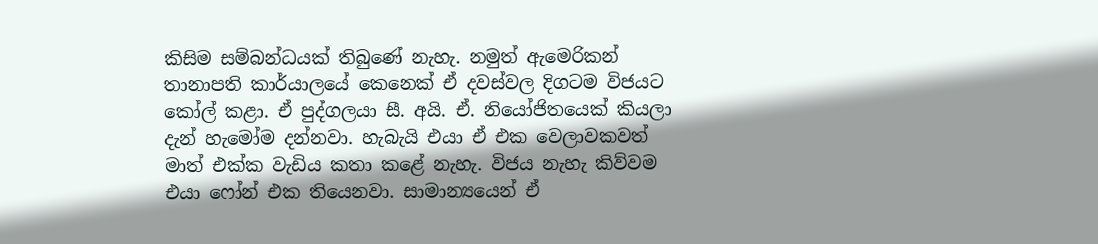කිසිම සම්බන්ධයක් තිබුණේ නැහැ. නමුත් ඇමෙරිකන් තානාපති කාර්යාලයේ කෙනෙක් ඒ දවස්වල දිගටම විජයට කෝල් කළා. ඒ පුද්ගලයා සී. අයි. ඒ. නියෝජිතයෙක් කියලා දැන් හැමෝම දන්නවා. හැබැයි එයා ඒ එක වෙලාවකවත් මාත් එක්ක වැඩිය කතා කළේ නැහැ. විජය නැහැ කිව්වම එයා ෆෝන් එක තියෙනවා. සාමාන්‍යයෙන් ඒ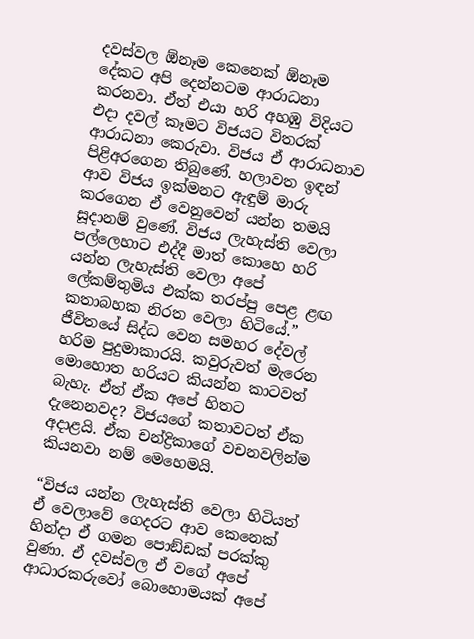දවස්වල ඕනෑම කෙනෙක් ඕනෑම දේකට අපි දෙන්නටම ආරාධනා කරනවා. ඒත් එයා හරි අහඹු විදියට එදා දවල් කෑමට විජයට විතරක් ආරාධනා කෙරුවා. විජය ඒ ආරාධනාව පිළිඅරගෙන තිබුණේ. හලාවත ඉඳන් ආව විජය ඉක්මනට ඇඳුම් මාරු කරගෙන ඒ වෙනුවෙන් යන්න තමයි සූදානම් වුණේ. විජය ලැහැස්ති වෙලා පල්ලෙහාට එද්දී මාත් කොහෙ හරි යන්න ලැහැස්ති වෙලා අපේ ලේකම්තුමිය එක්ක තරප්පු පෙළ ළඟ කතාබහක නිරත වෙලා හිටියේ.”
ජීවිතයේ සිද්ධ වෙන සමහර දේවල් හරිම පුදුමාකාරයි. කවුරුවත් මැරෙන මොහොත හරියට කියන්න කාටවත් බැහැ. ඒත් ඒක අපේ හිතට දැනෙනවද? විජයගේ කතාවටත් ඒක අදාළයි. ඒක චන්ද්‍රිකාගේ වචනවලින්ම කියනවා නම් මෙහෙමයි.

“විජය යන්න ලැහැස්ති වෙලා හිටියත් ඒ වෙලාවේ ගෙදරට ආව කෙනෙක් හින්දා ඒ ගමන පොඞ්ඩක් පරක්කු වුණා. ඒ දවස්වල ඒ වගේ අපේ ආධාරකරුවෝ බොහොමයක් අපේ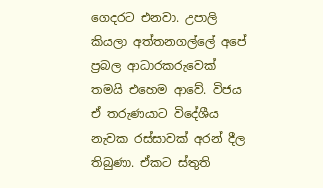ගෙදරට එනවා. උපාලි කියලා අත්තනගල්ලේ අපේ ප්‍රබල ආධාරකරුවෙක් තමයි එහෙම ආවේ. විජය ඒ තරුණයාට විදේශීය නැවක රස්සාවක් අරන් දීල තිබුණා. ඒකට ස්තුති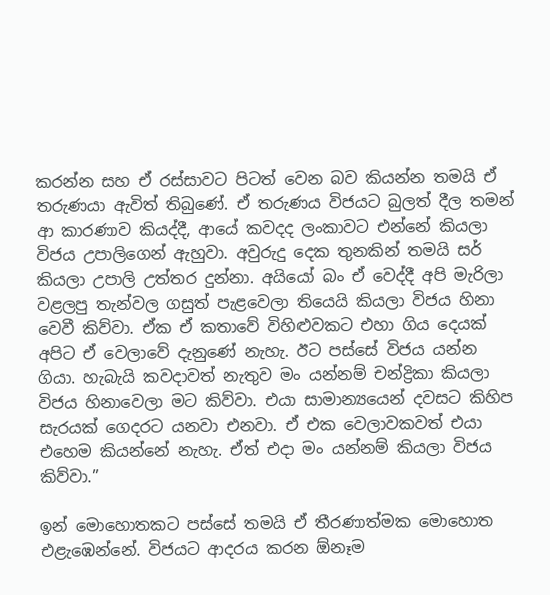කරන්න සහ ඒ රස්සාවට පිටත් වෙන බව කියන්න තමයි ඒ තරුණයා ඇවිත් තිබුණේ. ඒ තරුණය විජයට බුලත් දීල තමන් ආ කාරණාව කියද්දී, ආයේ කවදද ලංකාවට එන්නේ කියලා විජය උපාලිගෙන් ඇහුවා. අවුරුදු දෙක තුනකින් තමයි සර් කියලා උපාලි උත්තර දුන්නා. අයියෝ බං ඒ වෙද්දී අපි මැරිලා වළලපු තැන්වල ගසුත් පැළවෙලා තියෙයි කියලා විජය හිනා වෙවී කිව්වා. ඒක ඒ කතාවේ විහිළුවකට එහා ගිය දෙයක් අපිට ඒ වෙලාවේ දැනුණේ නැහැ. ඊට පස්සේ විජය යන්න ගියා. හැබැයි කවදාවත් නැතුව මං යන්නම් චන්ද්‍රිකා කියලා විජය හිනාවෙලා මට කිව්වා. එයා සාමාන්‍යයෙන් දවසට කිහිප සැරයක් ගෙදරට යනවා එනවා. ඒ එක වෙලාවකවත් එයා එහෙම කියන්නේ නැහැ. ඒත් එදා මං යන්නම් කියලා විජය කිව්වා.”

ඉන් මොහොතකට පස්සේ තමයි ඒ තීරණාත්මක මොහොත එළැඹෙන්නේ. විජයට ආදරය කරන ඕනෑම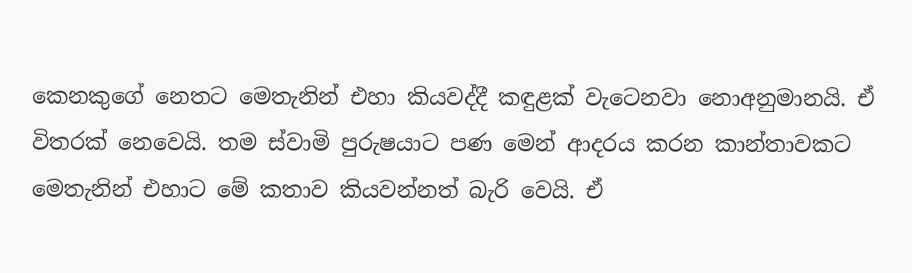කෙනකුගේ නෙතට මෙතැනින් එහා කියවද්දී කඳුළක් වැටෙනවා නොඅනුමානයි. ඒ විතරක් නෙවෙයි. තම ස්වාමි පුරුෂයාට පණ මෙන් ආදරය කරන කාන්තාවකට මෙතැනින් එහාට මේ කතාව කියවන්නත් බැරි වෙයි. ඒ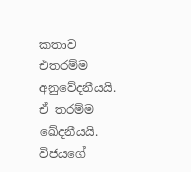කතාව එතරම්ම අනුවේදනීයයි. ඒ තරම්ම ඛේදනීයයි. විජයගේ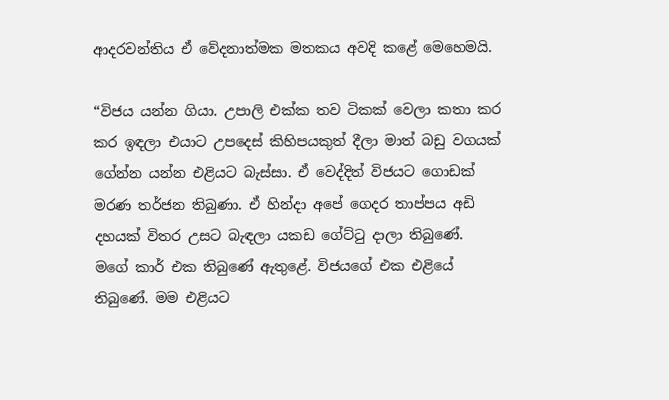ආදරවන්තිය ඒ වේදනාත්මක මතකය අවදි කළේ මෙහෙමයි.

“විජය යන්න ගියා. උපාලි එක්ක තව ටිකක් වෙලා කතා කර කර ඉඳලා එයාට උපදෙස් කිහිපයකුත් දීලා මාත් බඩු වගයක් ගේන්න යන්න එළියට බැස්සා. ඒ වෙද්දිත් විජයට ගොඩක් මරණ තර්ජන තිබුණා. ඒ හින්දා අපේ ගෙදර තාප්පය අඩි දහයක් විතර උසට බැඳලා යකඩ ගේට්ටු දාලා තිබුණේ. මගේ කාර් එක තිබුණේ ඇතුළේ. විජයගේ එක එළියේ තිබුණේ. මම එළියට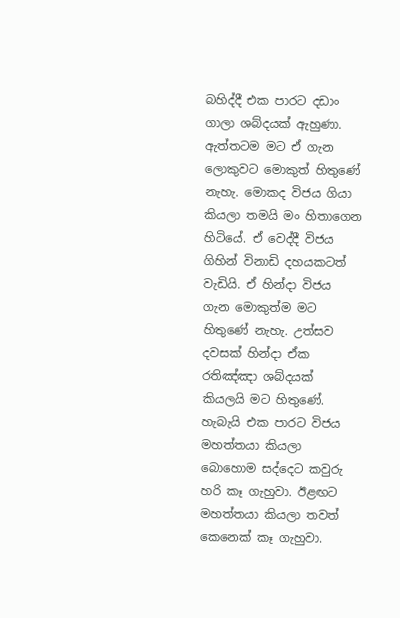බහිද්දී එක පාරට දඩාං ගාලා ශබ්දයක් ඇහුණා. ඇත්තටම මට ඒ ගැන ලොකුවට මොකුත් හිතුණේ නැහැ. මොකද විජය ගියා කියලා තමයි මං හිතාගෙන හිටියේ. ඒ වෙද්දී විජය ගිහින් විනාඩි දහයකටත් වැඩියි. ඒ හින්දා විජය ගැන මොකුත්ම මට හිතුණේ නැහැ. උත්සව දවසක් හින්දා ඒක රතිඤ්ඤා ශබ්දයක් කියලයි මට හිතුණේ. හැබැයි එක පාරට විජය මහත්තයා කියලා බොහොම සද්දෙට කවුරු හරි කෑ ගැහුවා. ඊළඟට මහත්තයා කියලා තවත් කෙනෙක් කෑ ගැහුවා.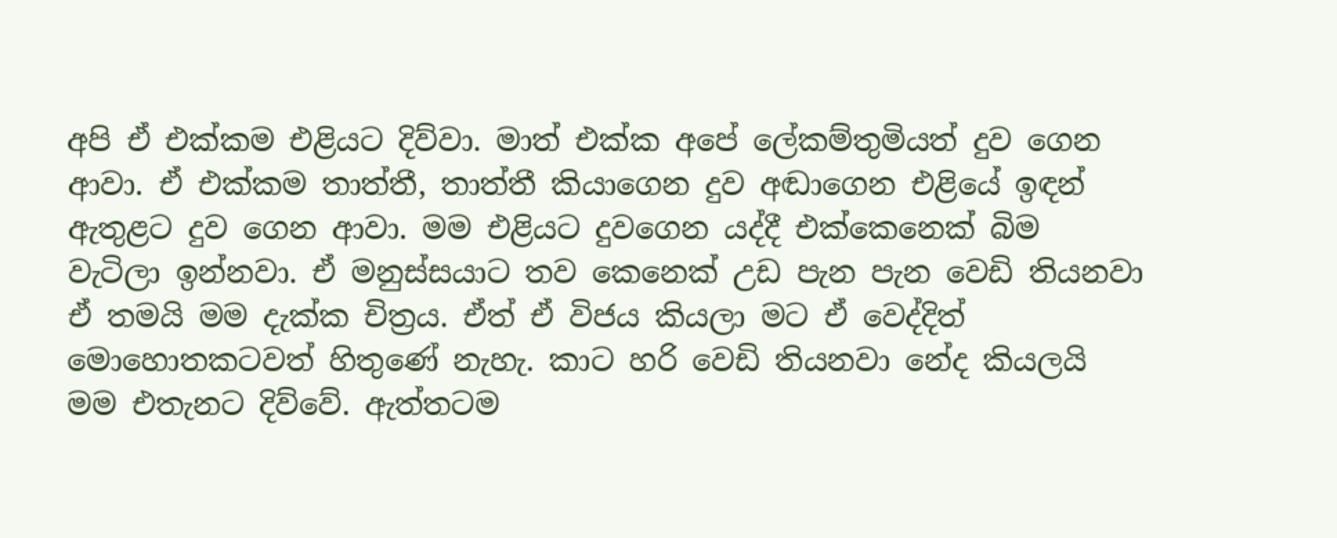අපි ඒ එක්කම එළියට දිව්වා. මාත් එක්ක අපේ ලේකම්තුමියත් දුව ගෙන ආවා. ඒ එක්කම තාත්තී, තාත්තී කියාගෙන දුව අඬාගෙන එළියේ ඉඳන් ඇතුළට දුව ගෙන ආවා. මම එළියට දුවගෙන යද්දී එක්කෙනෙක් බිම වැටිලා ඉන්නවා. ඒ මනුස්සයාට තව කෙනෙක් උඩ පැන පැන වෙඩි තියනවා ඒ තමයි මම දැක්ක චිත්‍රය. ඒත් ඒ විජය කියලා මට ඒ වෙද්දිත් මොහොතකටවත් හිතුණේ නැහැ. කාට හරි වෙඩි තියනවා නේද කියලයි මම එතැනට දිව්වේ. ඇත්තටම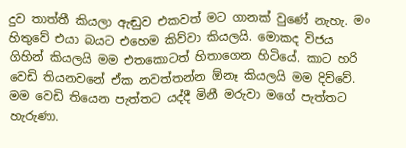දුව තාත්තී කියලා ඇඬුව එකවත් මට ගානක් වුණේ නැහැ. මං හිතුවේ එයා බයට එහෙම කිව්වා කියලයි. මොකද විජය ගිහින් කියලයි මම එතකොටත් හිතාගෙන හිටියේ. කාට හරි වෙඩි තියනවනේ ඒක නවත්තන්න ඕනෑ කියලයි මම දිව්වේ. මම වෙඩි තියෙන පැත්තට යද්දී මිනී මරුවා මගේ පැත්තට හැරුණා.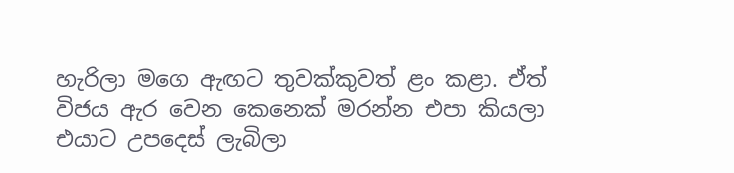හැරිලා මගෙ ඇඟට තුවක්කුවත් ළං කළා. ඒත් විජය ඇර වෙන කෙනෙක් මරන්න එපා කියලා එයාට උපදෙස් ලැබිලා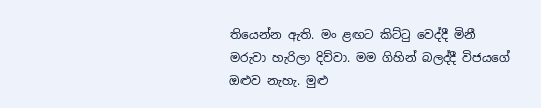තියෙන්න ඇති. මං ළඟට කිට්ටු වෙද්දී මිනී මරුවා හැරිලා දිව්වා. මම ගිහින් බලද්දී විජයගේ ඔළුව නැහැ. මුළු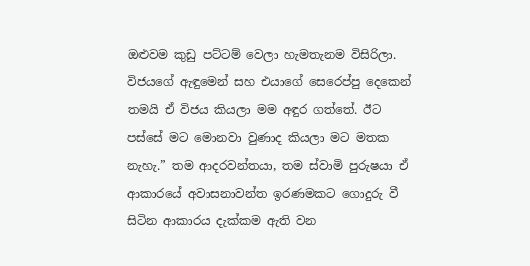ඔළුවම කුඩු පට්ටම් වෙලා හැමතැනම විසිරිලා. විජයගේ ඇඳුමෙන් සහ එයාගේ සෙරෙප්පු දෙකෙන් තමයි ඒ විජය කියලා මම අඳුර ගත්තේ. ඊට පස්සේ මට මොනවා වුණාද කියලා මට මතක නැහැ.” තම ආදරවන්තයා, තම ස්වාමි පුරුෂයා ඒ ආකාරයේ අවාසනාවන්ත ඉරණමකට ගොදුරු වී සිටින ආකාරය දැක්කම ඇති වන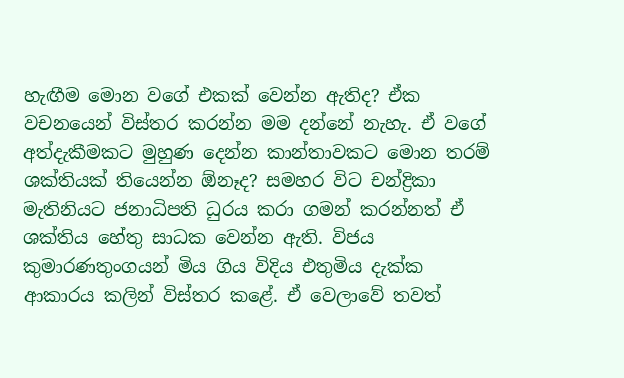හැඟීම මොන වගේ එකක් වෙන්න ඇතිද? ඒක වචනයෙන් විස්තර කරන්න මම දන්නේ නැහැ. ඒ වගේ අත්දැකීමකට මුහුණ දෙන්න කාන්තාවකට මොන තරම් ශක්තියක් තියෙන්න ඕනෑද? සමහර විට චන්ද්‍රිකා මැතිනියට ජනාධිපති ධුරය කරා ගමන් කරන්නත් ඒ ශක්තිය හේතු සාධක වෙන්න ඇති. විජය කුමාරණතුංගයන් මිය ගිය විදිය එතුමිය දැක්ක ආකාරය කලින් විස්තර කළේ. ඒ වෙලාවේ තවත්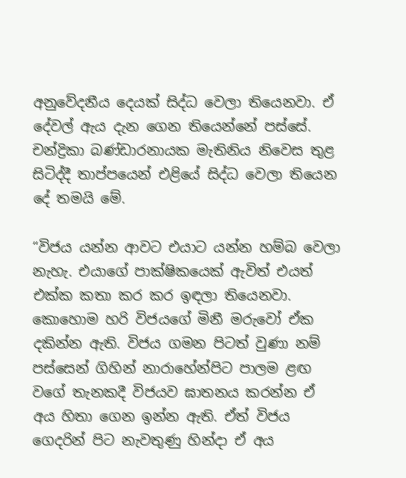අනුවේදනීය දෙයක් සිද්ධ වෙලා තියෙනවා. ඒ දේවල් ඇය දැන ගෙන තියෙන්නේ පස්සේ. චන්ද්‍රිකා බණ්ඩාරනායක මැතිනිය නිවෙස තුළ සිටිද්දී තාප්පයෙන් එළියේ සිද්ධ වෙලා තියෙන දේ තමයි මේ.

“විජය යන්න ආවට එයාට යන්න හම්බ වෙලා නැහැ. එයාගේ පාක්ෂිකයෙක් ඇවිත් එයත් එක්ක කතා කර කර ඉඳලා තියෙනවා. කොහොම හරි විජයගේ මිනී මරුවෝ ඒක දකින්න ඇති. විජය ගමන පිටත් වුණා නම් පස්සෙන් ගිහින් නාරාහේන්පිට පාලම ළඟ වගේ තැනකදී විජයව ඝාතනය කරන්න ඒ අය හිතා ගෙන ඉන්න ඇති. ඒත් විජය ගෙදරින් පිට නැවතුණු හින්දා ඒ අය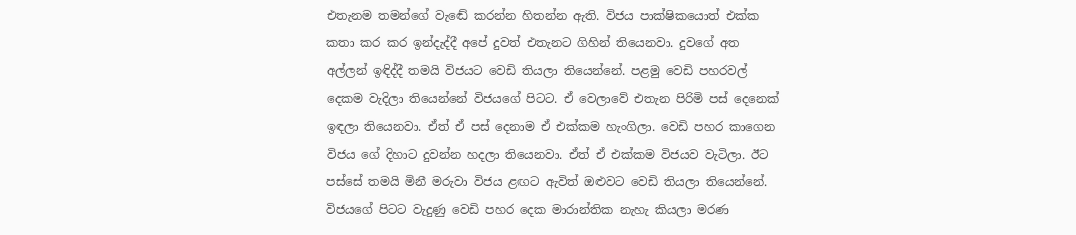එතැනම තමන්ගේ වැඬේ කරන්න හිතන්න ඇති. විජය පාක්ෂිකයොත් එක්ක කතා කර කර ඉන්දැද්දී අපේ දුවත් එතැනට ගිහින් තියෙනවා. දුවගේ අත අල්ලන් ඉඳිද්දී තමයි විජයට වෙඩි තියලා තියෙන්නේ. පළමු වෙඩි පහරවල් දෙකම වැදිලා තියෙන්නේ විජයගේ පිටට. ඒ වෙලාවේ එතැන පිරිමි පස් දෙනෙක් ඉඳලා තියෙනවා. ඒත් ඒ පස් දෙනාම ඒ එක්කම හැංගිලා. වෙඩි පහර කාගෙන විජය ගේ දිහාට දුවන්න හදලා තියෙනවා. ඒත් ඒ එක්කම විජයව වැටිලා. ඊට පස්සේ තමයි මිනී මරුවා විජය ළඟට ඇවිත් ඔළුවට වෙඩි තියලා තියෙන්නේ. විජයගේ පිටට වැදුණු වෙඩි පහර දෙක මාරාන්තික නැහැ කියලා මරණ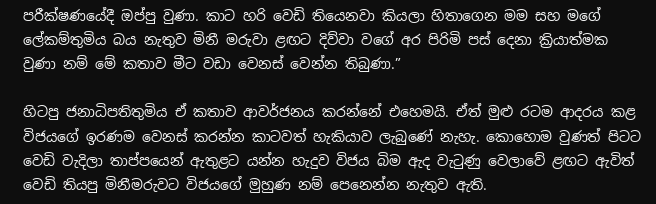පරීක්ෂණයේදී ඔප්පු වුණා. කාට හරි වෙඩි තියෙනවා කියලා හිතාගෙන මම සහ මගේ ලේකම්තුමිය බය නැතුව මිනී මරුවා ළඟට දිව්වා වගේ අර පිරිමි පස් දෙනා ක්‍රියාත්මක වුණා නම් මේ කතාව මීට වඩා වෙනස් වෙන්න තිබුණා.”

හිටපු ජනාධිපතිතුමිය ඒ කතාව ආවර්ජනය කරන්නේ එහෙමයි. ඒත් මුළු රටම ආදරය කළ විජයගේ ඉරණම වෙනස් කරන්න කාටවත් හැකියාව ලැබුණේ නැහැ. කොහොම වුණත් පිටට වෙඩි වැදිලා තාප්පයෙන් ඇතුළට යන්න හැදුව විජය බිම ඇද වැටුණු වෙලාවේ ළඟට ඇවිත් වෙඩි තියපු මිනීමරුවට විජයගේ මුහුණ නම් පෙනෙන්න නැතුව ඇති.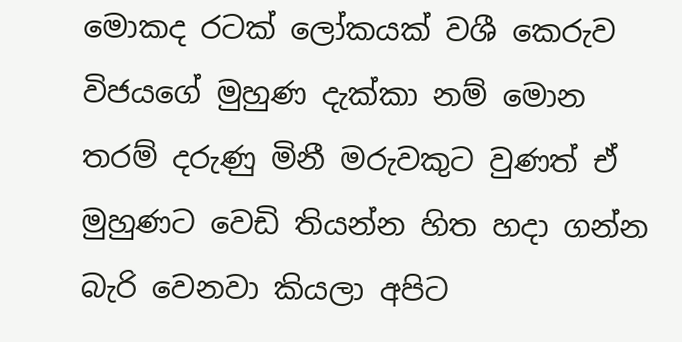මොකද රටක් ලෝකයක් වශී කෙරුව විජයගේ මුහුණ දැක්කා නම් මොන තරම් දරුණු මිනී මරුවකුට වුණත් ඒ මුහුණට වෙඩි තියන්න හිත හදා ගන්න බැරි වෙනවා කියලා අපිට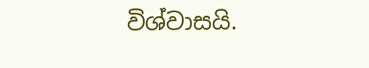විශ්වාසයි.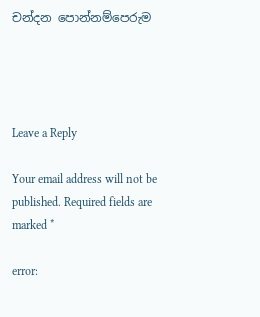චන්දන පොන්නම්පෙරුම




Leave a Reply

Your email address will not be published. Required fields are marked *

error: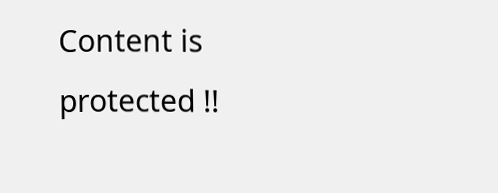Content is protected !!